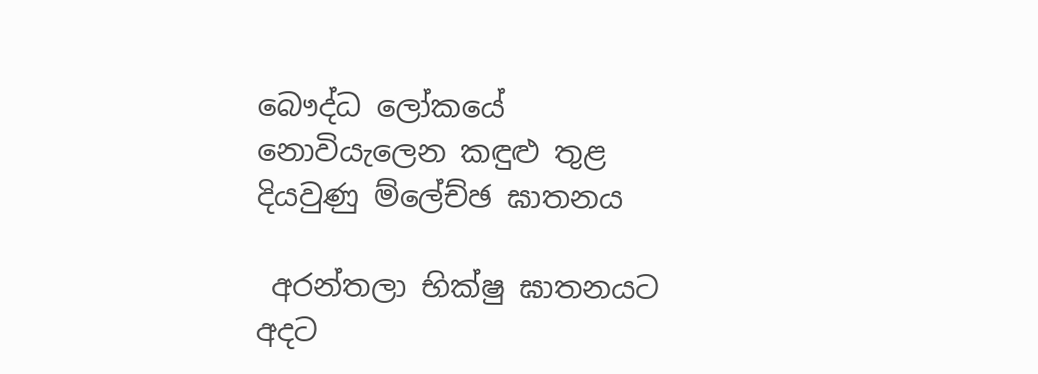බෞද්ධ ලෝකයේ නොවියැලෙන කඳුළු තුළ දියවුණු ම්ලේච්ඡ ඝාතනය

 අරන්තලා භික්ෂු ඝාතනයට අදට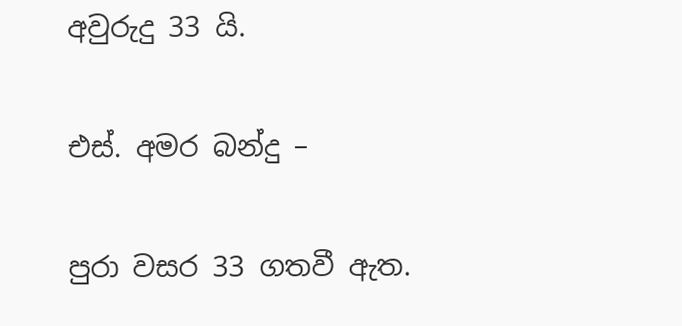අවුරුදු 33 යි.

එස්. අමර බන්දු –

පුරා වසර 33 ගතවී ඇත.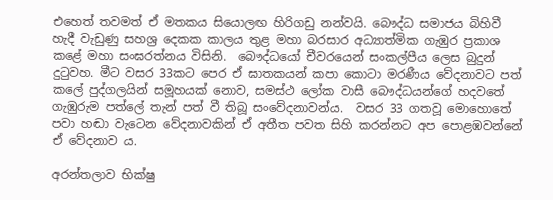එහෙත් තවමත් ඒ මතකය සියොලඟ හිරිගඩු නන්වයි. බෞද්ධ සමාජය බිහිවී හැදී වැඩුණු සහශ්‍ර දෙකක කාලය තුළ මහා බරසාර අධ්‍යාත්මික ගැඹුර ප්‍රකාශ කළේ මහා සංඝරත්නය විසිනි.  බෞද්ධයෝ චීවරයෙන් සංකල්පීය ලෙස බුදුන් දුටුවහ. මීට වසර 33කට පෙර ඒ ඝාතකයන් කපා කොටා මරණීය වේදනාවට පත් කලේ පුද්ගලයින් සමූහයක් නොව, සමස්ථ ලෝක වාසී බෞද්ධයන්ගේ හදවතේ ගැඹුරුම පත්ලේ තැන් පත් වී තිබූ සංවේදනාවන්ය.  වසර 33 ගතවූ මොහොතේ පවා හඬා වැටෙන වේදනාවකින් ඒ අතීත පවත සිහි කරන්නට අප පොළඹවන්නේ ඒ වේදනාව ය.

අරන්තලාව භික්ෂු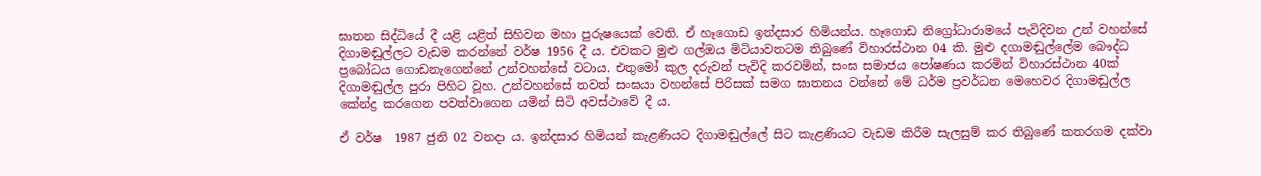ඝාතන සිද්ධියේ දී යළි යළිත් සිහිවන මහා පුරුෂයෙක් වෙති. ඒ හෑගොඩ ඉන්දසාර හිමියන්ය. හෑගොඩ නිග්‍රෝධාරාමයේ පැවිදිවන උන් වහන්සේ  දිගාමඬුල්ලට වැඩම කරන්නේ වර්ෂ 1956 දී ය. එවකට මුළු ගල්ඔය මිටියාවතටම තිබුණේ විහාරස්ථාන 04 කි. මුළු දගාමඬුල්ලේම බෞද්ධ ප්‍රබෝධය ගොඩනැගෙන්නේ උන්වහන්සේ වටාය. එතුමෝ කුල දරුවන් පැවිදි කරවමින්, සංඝ සමාජය පෝෂණය කරමින් විහාරස්ථාන 40ක්  දිගාමඬුල්ල පුරා පිහිට වූහ. උන්වහන්සේ තවත් සංඝයා වහන්සේ පිරිසක් සමග ඝාතනය වන්නේ මේ ධර්ම ප්‍රවර්ධන මෙහෙවර දිගාමඬුල්ල කේන්ද්‍ර කරගෙන පවත්වාගෙන යමින් සිටි අවස්ථාවේ දී ය.

ඒ වර්ෂ  1987 ජුනි 02 වනදා ය. ඉන්දසාර හිමියන් කැළණියට දිගාමඬුල්ලේ සිට කැළණියට වැඩම කිරීම සැලසුම් කර තිබුණේ කතරගම දක්වා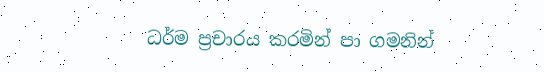ධර්ම ප්‍රචාරය කරමින් පා ගමනින්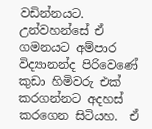වඩින්නයට. උන්වහන්සේ ඒ ගමනයට අම්පාර විද්‍යානන්ද පිරිවෙණේ කුඩා හිමිවරු එක් කරගන්නට අදහස් කරගෙන සිටියහ.  ඒ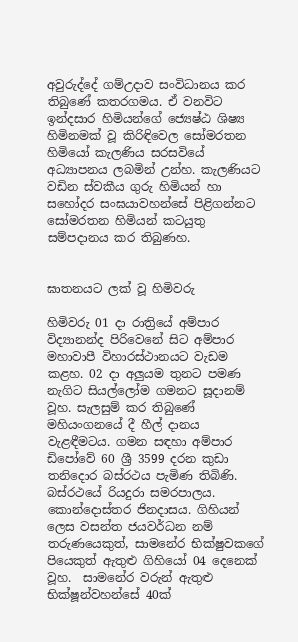අවුරුද්දේ ගම්උදාව සංවිධානය කර තිබුණේ කතරගමය. ඒ වනවිට ඉන්දසාර හිමියන්ගේ ජ්‍යෙෂ්ඨ ශිෂ්‍ය හිමිනමක් වූ කිරිඳිවෙල සෝමරතන හිමියෝ කැලණිය සරසවියේ අධ්‍යාපනය ලබමින් උන්හ. කැලණියට වඩින ස්වකීය ගුරු හිමියන් හා සහෝදර සංඝයාවහන්සේ පිළිගන්නට සෝමරතන හිමියන් කටයුතු  සම්පදානය කර තිබුණහ.


ඝාතනයට ලක් වූ හිමිවරු

හිමිවරු 01 දා රාත්‍රියේ අම්පාර විද්‍යානන්ද පිරිවෙනේ සිට අම්පාර මහාවාපී විහාරස්ථානයට වැඩම කළහ. 02 දා අලුයම තුනට පමණ නැගිට සියල්ලෝම ගමනට සූදානම් වූහ. සැලසුම් කර තිබුණේ මහියංගනයේ දී හීල් දානය වැළඳීමටය. ගමන සඳහා අම්පාර ඩිපෝවේ 60 ශ්‍රී 3599 දරන කුඩා තනිදොර බස්රථය පැමිණ තිබිණි.  බස්රථයේ රියදුරා සමරපාලය. කොන්දොස්තර ජිනදාසය. ගිහියන් ලෙස වසන්ත ජයවර්ධන නම් තරුණයෙකුත්, සාමනේර භික්ෂුවකගේ පියෙකුත් ඇතුළු ගිහියෝ 04 දෙනෙක් වූහ.  සාමනේර වරුන් ඇතුළු භික්ෂූන්වහන්සේ 40ක්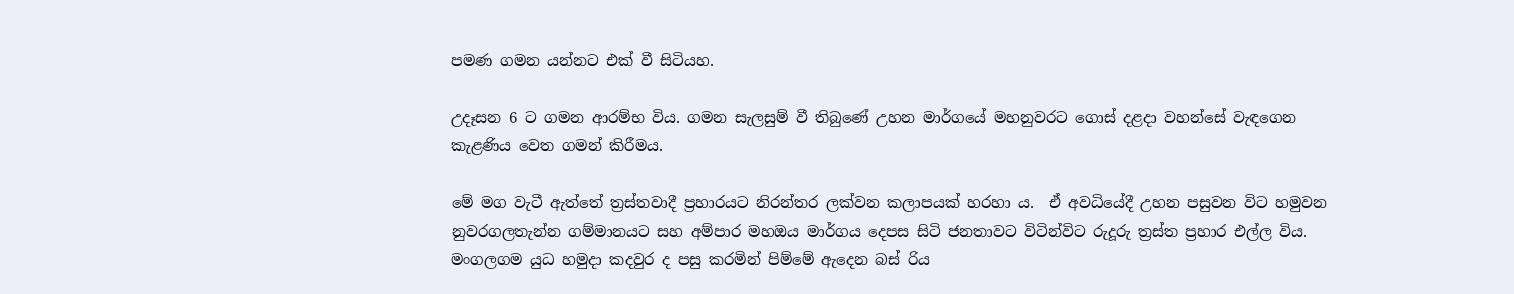පමණ ගමන යන්නට එක් වී සිටියහ.

උදෑසන 6 ට ගමන ආරම්භ විය. ගමන සැලසුම් වී තිබුණේ උහන මාර්ගයේ මහනුවරට ගොස් දළදා වහන්සේ වැඳගෙන කැළණිය වෙත ගමන් කිරීමය.

මේ මග වැටී ඇත්තේ ත්‍රස්තවාදී ප්‍රහාරයට නිරන්තර ලක්වන කලාපයක් හරහා ය.  ඒ අවධියේදී උහන පසුවන විට හමුවන නුවරගලතැන්න ගම්මානයට සහ අම්පාර මහඔය මාර්ගය දෙපස සිටි ජනතාවට විටින්විට රුදූරු ත්‍රස්ත ප්‍රහාර එල්ල විය.    මංගලගම යුධ හමුදා කදවුර ද පසු කරමින් පිම්මේ ඇදෙන බස් රිය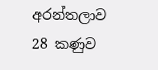අරන්තලාව 28 කණුව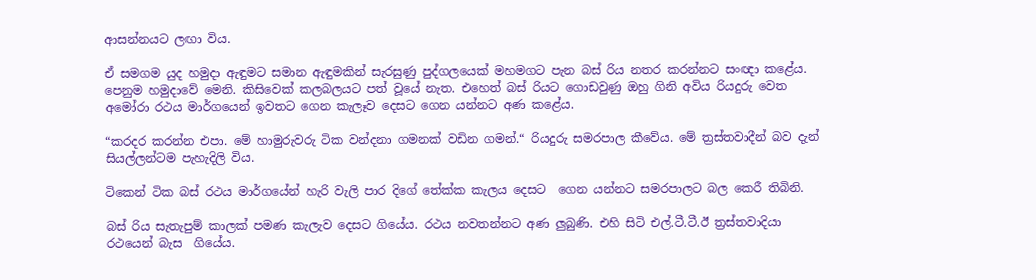ආසන්නයට ලඟා විය.

ඒ සමගම යුද හමුදා ඇඳුමට සමාන ඇඳුමකින් සැරසුණු පුද්ගලයෙක් මහමගට පැන බස් රිය නතර කරන්නට සංඥා කළේය. පෙනුම හමුදාවේ මෙනි. කිසිවෙක් කලබලයට පත් වූයේ නැත. එහෙත් බස් රියට ගොඩවුණු ඔහු ගිනි අවිය රියදුරු වෙත අමෝරා රථය මාර්ගයෙන් ඉවතට ගෙන කැලෑව දෙසට ගෙන යන්නට අණ කළේය.

“කරදර කරන්න එපා. මේ හාමුරුවරු ටික වන්දනා ගමනක් වඩින ගමන්.“ රියදුරු සමරපාල කීවේය. මේ ත්‍රස්තවාදීන් බව දැන් සියල්ලන්ටම පැහැදිලි විය.

ටිකෙන් ටික බස් රථය මාර්ගයේන් හැරි වැලි පාර දිගේ තේක්ක කැලය දෙසට  ගෙන යන්නට සමරපාලට බල කෙරී තිබිනි.

බස් රිය සැතැපුම් කාලක් පමණ කැලැව දෙසට ගියේය. රථය නවතන්නට අණ ලුබුණි. එහි සිටි එල්.ටී.ටී.ඊ ත්‍රස්තවාදියා රථයෙන් බැස  ගියේය.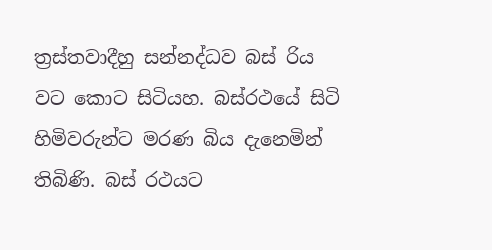ත්‍රස්තවාදීහු සන්නද්ධව බස් රිය වට කොට සිටියහ. බස්රථයේ සිටි හිමිවරුන්ට මරණ බිය දැනෙමින් තිබිණි. බස් රථයට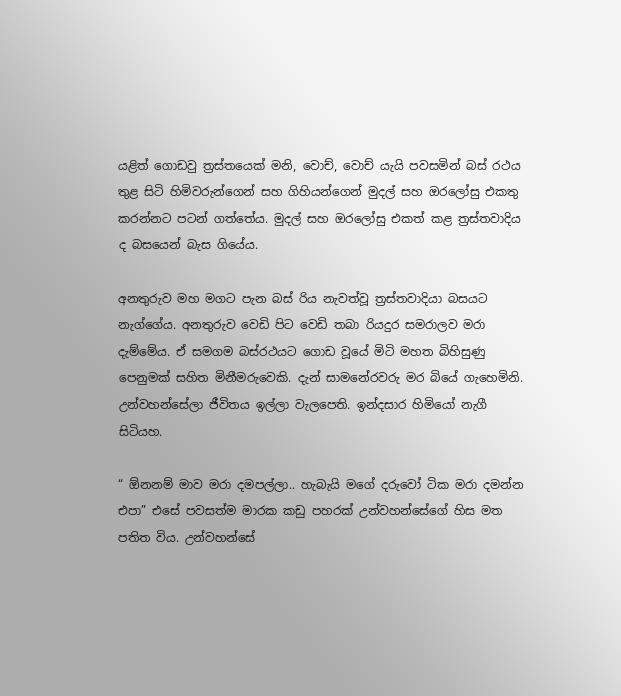යළිත් ගොඩවු ත්‍රස්තයෙක් මනි, වොච්, වොච් යැයි පවසමින් බස් රථය තුළ සිටි හිමිවරුන්ගෙන් සහ ගිහියන්ගෙන් මුදල් සහ ඔරලෝසු එකතු කරන්නට පටන් ගත්තේය. මුදල් සහ ඔරලෝසු එකත් කළ ත්‍රස්තවාදිය ද බසයෙන් බැස ගියේය.

අනතුරුව මහ මගට පැන බස් රිය නැවත්වූ ත්‍රස්තවාදියා බසයට නැග්ගේය. අනතුරුව වෙඩි පිට වෙඩි තබා රියදුර සමරාලව මරා දැම්මේය. ඒ සමගම බස්රථයට ගොඩ වූයේ මිටි මහත බිහිසුණු පෙනුමක් සහිත මිනීමරුවෙකි. දැන් සාමනේරවරු මර බියේ ගැහෙමිනි. උන්වහන්සේලා ජීවිතය ඉල්ලා වැලපෙති. ඉන්දසාර හිමියෝ නැගී සිටියහ.

“ ඕනනම් මාව මරා දමපල්ලා.. හැබැයි මගේ දරුවෝ ටික මරා දමන්න එපා” එසේ පවසත්ම මාරක කඩු පහරක් උන්වහන්සේගේ හිස මත පතිත විය. උන්වහන්සේ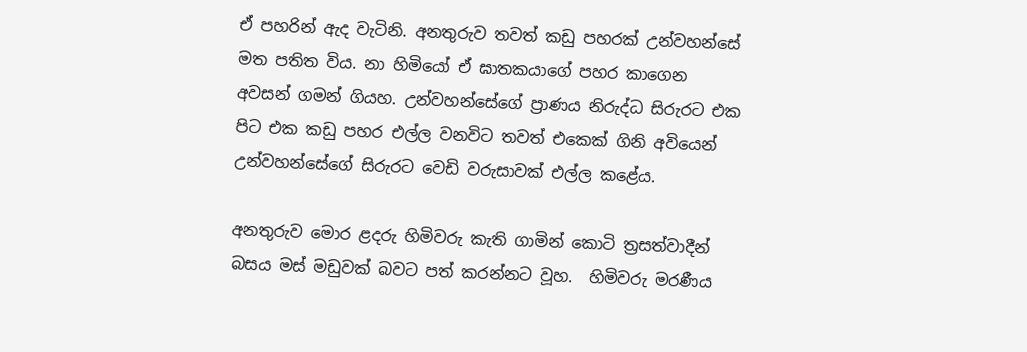ඒ පහරින් ඇද වැටිනි. අනතුරුව තවත් කඩු පහරක් උන්වහන්සේ මත පතිත විය. නා හිමියෝ ඒ ඝාතකයාගේ පහර කාගෙන අවසන් ගමන් ගියහ. උන්වහන්සේගේ ප්‍රාණය නිරුද්ධ සිරුරට එක පිට එක කඩු පහර එල්ල වනවිට තවත් එකෙක් ගිනි අවියෙන් උන්වහන්සේගේ සිරුරට වෙඩි වරුසාවක් එල්ල කළේය.

අනතුරුව මොර ළදරු හිමිවරු කැති ගාමින් කොටි ත්‍රසත්වාදීන් බසය මස් මඩුවක් බවට පත් කරන්නට වූහ.  හිමිවරු මරණීය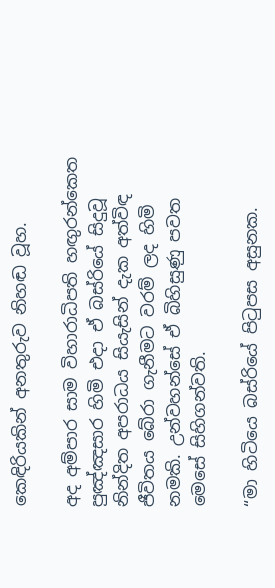කෙඳිරියකින් අනතුරුව නිහඬ වූහ.

අද අම්පාර සාම විහාරාධිපති හඟුරන්කෙත පුඤ්ඤසාර හිමි එදා ඒ බස්රියේ සිදුවූ නින්දිත අපරාධය සියැසින් දැක අත්විඳ ජීවිතය බේරා ගැනීමට වරම් ලද හිමි නමකි. උන්වහන්සේ ඒ බිහිසුණු පවත මෙසේ සිහිගන්වති.

“මා හිටියෙ බස්රියේ පිටුපස අසුනක.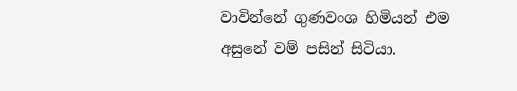වාවින්නේ ගුණවංශ හිමියන් එම අසුනේ වම් පසින් සිටියා.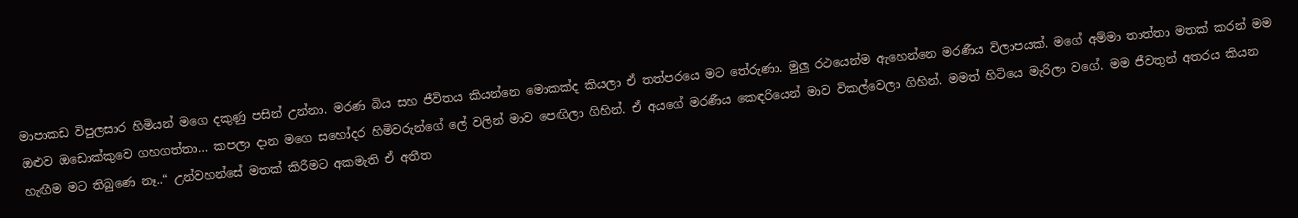මාපාකඩ විපුලසාර හිමියන් මගෙ දකුණු පසින් උන්නා. මරණ බිය සහ ජීවිතය කියන්නෙ මොකක්ද කියලා ඒ තත්පරයෙ මට තේරුණා. මුලු රථයෙන්ම ඇහෙන්නෙ මරණීය විලාපයක්. මගේ අම්මා තාත්තා මතක් කරන් මම ඔළුව ඔඩොක්කුවෙ ගහගත්තා… කපලා දාන මගෙ සහෝදර හිමිවරුන්ගේ ලේ වලින් මාව පෙඟිලා ගිහින්. ඒ අයගේ මරණීය කෙඳරියෙන් මාව විකල්වෙලා ගිහින්. මමත් හිටියෙ මැරිලා වගේ. මම ජීවතුන් අතරය කියන හැඟීම මට තිබුණෙ නෑ..“ උන්වහන්සේ මතක් කිරීමට අකමැති ඒ අතීත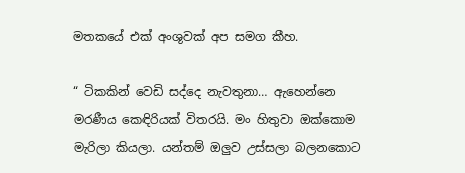මතකයේ එක් අංශුවක් අප සමග කීහ.

“ ටිකකින් වෙඩි සද්දෙ නැවතුනා… ඇහෙන්නෙ මරණීය කෙඳිරියක් විතරයි. මං හිතුවා ඔක්කොම මැරිලා කියලා. යන්තම් ඔලුව උස්සලා බලනකොට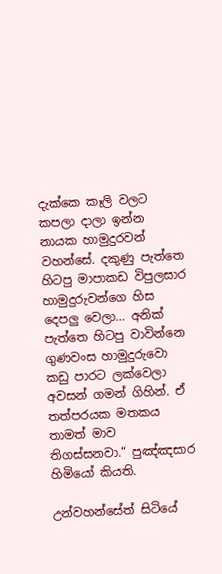දැක්කෙ කෑලි වලට කපලා දාලා ඉන්න නායක හාමුදුරවන් වහන්සේ. දකුණු පැත්තෙ හිටපු මාපාකඩ විපුලසාර හාමුදුරුවන්ගෙ හිස දෙපලු වෙලා… අනික් පැත්තෙ හිටපු වාවින්නෙ ගුණවංස හාමුදුරුවො කඩු පාරට ලක්වෙලා අවසන් ගමන් ගිහින්. ඒ තත්පරයක මතකය තාමත් මාව තිගස්සනවා.“ පුඤ්ඤසාර හිමියෝ කියති.

උන්වහන්සේත් සිටියේ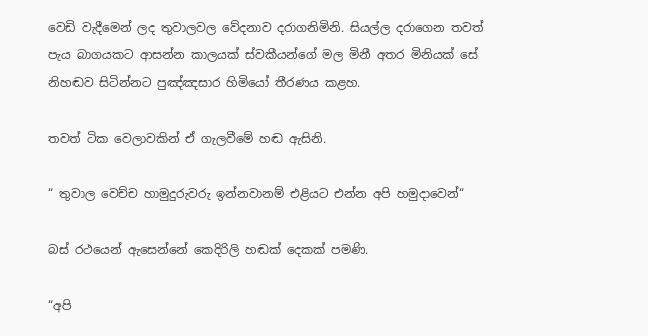වෙඩි වැදීමෙන් ලද තුවාලවල වේදනාව දරාගනිමිනි. සියල්ල දරාගෙන තවත් පැය බාගයකට ආසන්න කාලයක් ස්වකීයන්ගේ මල මිනී අතර මිනියක් සේ නිහඬව සිටින්නට පුඤ්ඤසාර හිමියෝ තීරණය කළහ.

තවත් ටික වෙලාවකින් ඒ ගැලවීමේ හඬ ඇසිනි.

“ තුවාල වෙච්ච හාමුදුරුවරු ඉන්නවානම් එළියට එන්න අපි හමුදාවෙන්“

බස් රථයෙන් ඇසෙන්නේ කෙදිරිලි හඬක් දෙකක් පමණි.

“අපි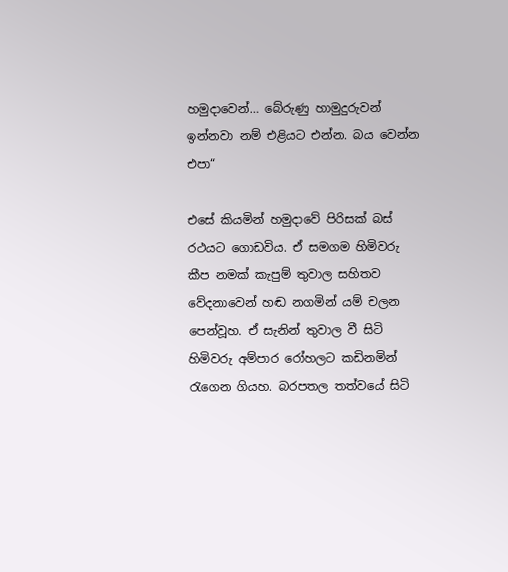හමුදාවෙන්… බේරුණු හාමුදුරුවන් ඉන්නවා නම් එළියට එන්න. බය වෙන්න එපා“

එසේ කියමින් හමුදාවේ පිරිසක් බස් රථයට ගොඩවිය. ඒ සමගම හිමිවරු කීප නමක් කැපුම් තුවාල සහිතව වේදනාවෙන් හඬ නගමින් යම් චලන පෙන්වූහ. ඒ සැනින් තුවාල වී සිටි හිමිවරු අම්පාර රෝහලට කඩිනමින් රැගෙන ගියහ. බරපතල තත්වයේ සිටි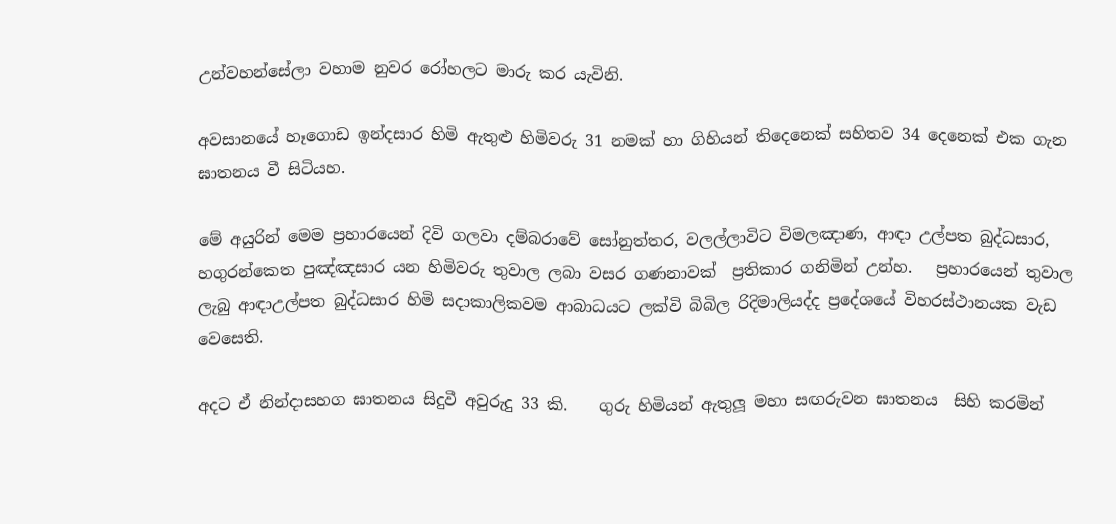උන්වහන්සේලා වහාම නුවර රෝහලට මාරු කර යැවිනි.

අවසානයේ හෑගොඩ ඉන්දසාර හිමි ඇතුළු හිමිවරු 31 නමක් හා ගිහියන් තිදෙනෙක් සහිතව 34 දෙනෙක් එක ගැන ඝාතනය වී සිටියහ.

මේ අයුරින් මෙම ප්‍රහාරයෙන් දිවි ගලවා දම්බරාවේ සෝනුත්තර‍, වලල්ලාවිට විමලඤාණ, ආඳා උල්පත බුද්ධසාර, හගුරන්කෙත පුඤ්ඤසාර යන හිමිවරු තුවාල ලබා වසර ගණනාවක්  ප්‍රතිකාර ගනිමින් උන්හ.   ප්‍රහාරයෙන් තුවාල ලැබු ආඳාඋල්පත බුද්ධසාර හිමි සදාකාලිකවම ආබාධයට ලක්වි බිබිල රිදිමාලියද්ද ප්‍රදේශයේ විහරස්ථානයක වැඩ වෙසෙති.

අදට ඒ නින්දාසහග ඝාතනය සිදුවී අවුරුදු 33 කි.    ගුරු හිමියන් ඇතුලූ මහා සඟරුවන ඝාතනය  සිහි කරමින්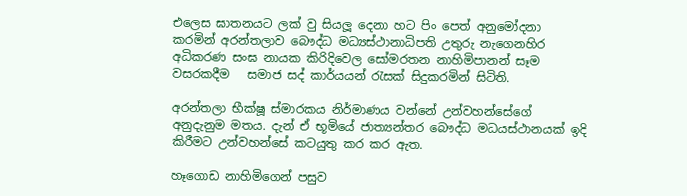එලෙස ඝාතනයට ලක් වු සියලූ දෙනා හට පිං පෙත් අනුමෝදනා කරමින් අරන්තලාව බෞද්ධ මධ්‍යස්ථානාධිපති උතුරු නැගෙනහිර  අධිකරණ සංඝ නායක කිරිදිවෙල සෝමරතන නාහිමිපානන් සෑම වසරකදීම   සමාජ සද් කාර්යයන් රැසක් සිදුකරමින් සිටිති.

අරන්තලා භීක්ෂූ ස්මාරකය නිර්මාණය වන්නේ උන්වහන්සේගේ අනුදැනුම මතය. දැන් ඒ භූමියේ ජාත්‍යන්තර බෞද්ධ මධයස්ථානයක් ඉදි කිරීමට උන්වහන්සේ කටයුතු කර කර ඇත.

හෑගොඩ නාහිමිගෙන් පසුව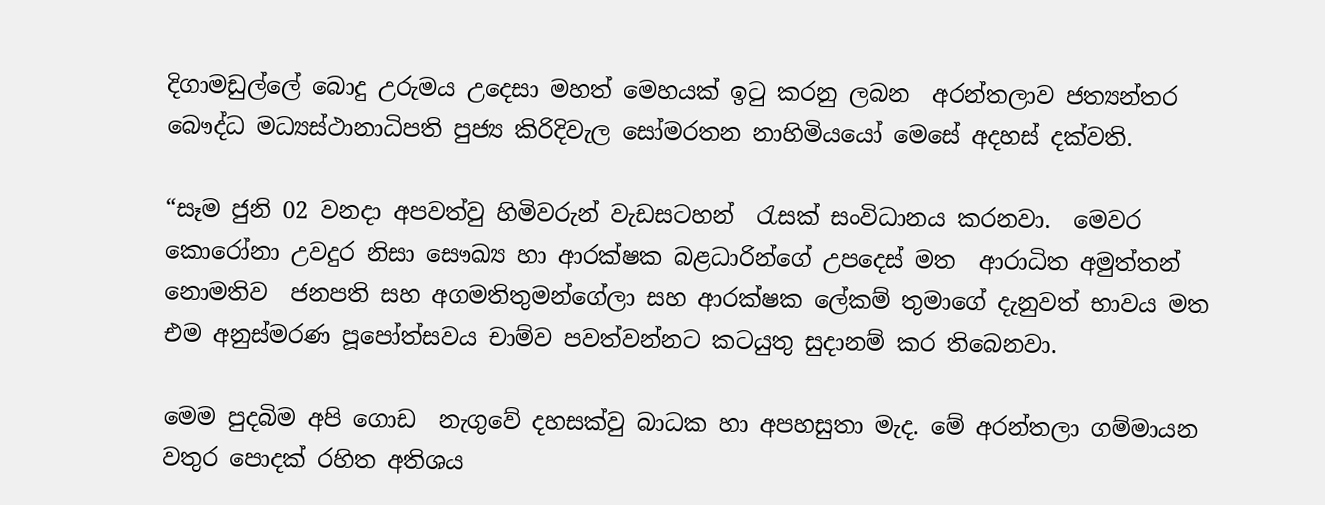දිගාමඩුල්ලේ බොදු උරුමය උදෙසා මහත් මෙහයක් ඉටු කරනු ලබන  අරන්තලාව ජත්‍යන්තර බෞද්ධ මධ්‍යස්ථානාධිපති පුජ්‍ය කිරිදිවැල සෝමරතන නාහිමියයෝ මෙසේ අදහස් දක්වති.

“සෑම ජුනි 02 වනදා අපවත්වු හිමිවරුන් වැඩසටහන්  රැසක් සංවිධානය කරනවා.  මෙවර කොරෝනා උවදුර නිසා සෞඛ්‍ය හා ආරක්ෂක බළධාරින්ගේ උපදෙස් මත  ආරාධිත අමුත්තන් නොමතිව  ජනපති සහ අගමතිතුමන්ගේලා සහ ආරක්ෂක ලේකම් තුමාගේ දැනුවත් භාවය මත එම අනුස්මරණ පූපෝත්සවය චාම්ව පවත්වන්නට කටයුතු සුදානම් කර තිබෙනවා.

මෙම පුදබිම අපි ගොඩ  නැගුවේ දහසක්වු බාධක හා අපහසුතා මැද. මේ අරන්තලා ගම්මායන වතුර පොදක් රහිත අතිශය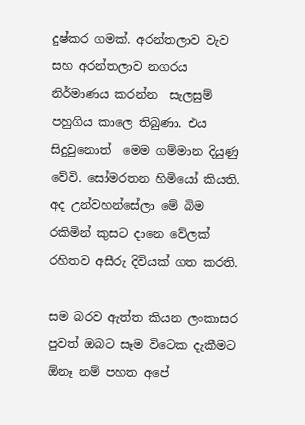දුෂ්කර ගමක්. අරන්තලාව වැව සහ අරන්තලාව නගරය නිර්මාණය කරන්න  සැලසුම් පහුගිය කාලෙ තිබුණා. එය සිදුවුනොත්  මෙම ගම්මාන දියුණු වේවි. සෝමරතන හිමියෝ කියති.   අද උන්වහන්සේලා මේ බිම රකිමින් කුසට දානෙ වේලක් රහිතව අසීරු දිවියක් ගත කරති.

සම බරව ඇත්ත කියන ලංකාසර පුවත් ඔබට සෑම විටෙක දැකීමට ඕනෑ නම් පහත අපේ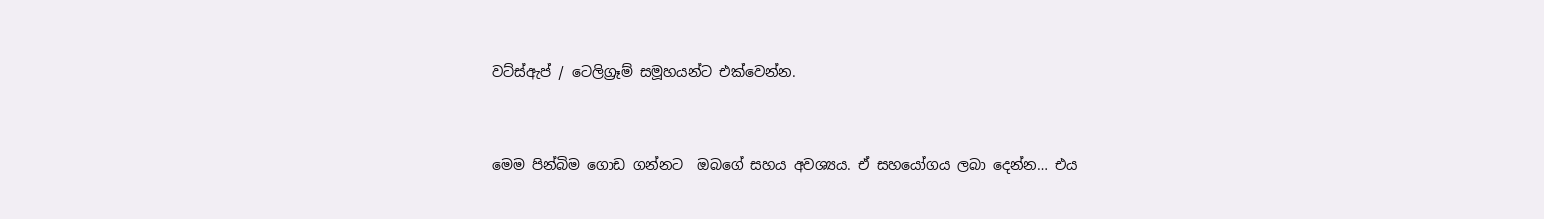වට්ස්ඇප් / ටෙලිග්‍රෑම් සමූහයන්ට එක්වෙන්න.


මෙම පින්බිම ගොඩ ගන්නට  ඔබගේ සහය අවශ්‍යය. ඒ සහයෝගය ලබා දෙන්න… එය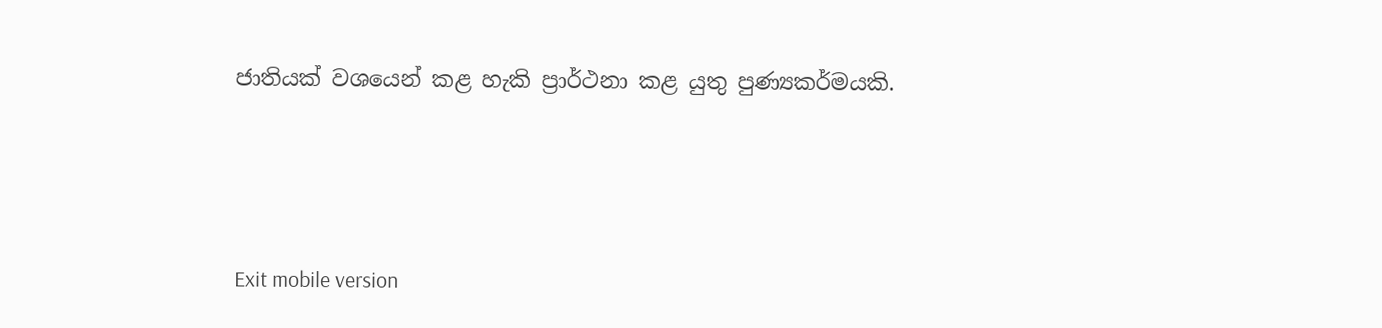ජාතියක් වශයෙන් කළ හැකි ප්‍රාර්ථනා කළ යුතු පුණ්‍යකර්මයකි.





Exit mobile version